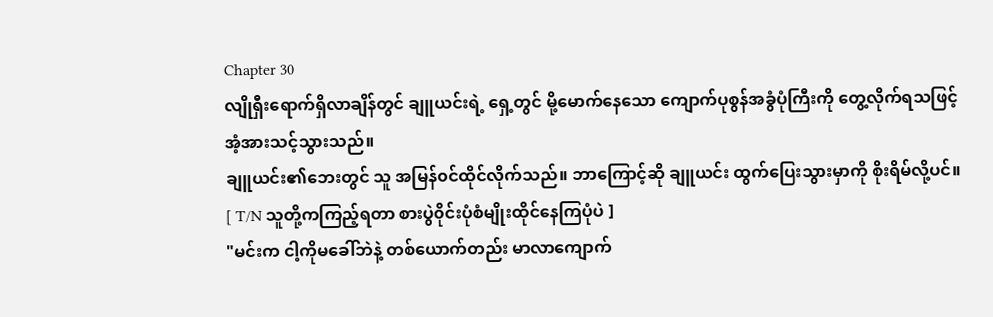Chapter 30
လျိုရှီးရောက်ရှိလာချိန်တွင် ချူယင်းရဲ့ ရှေ့တွင် မို့မောက်နေသော ကျောက်ပုစွန်အခွံပုံကြီးကို တွေ့လိုက်ရသဖြင့် အံ့အားသင့်သွားသည်။
ချူယင်း၏ဘေးတွင် သူ အမြန်၀င်ထိုင်လိုက်သည်။ ဘာကြောင့်ဆို ချူယင်း ထွက်ပြေးသွားမှာကို စိုးရိမ်လို့ပင်။
[ T/N သူတို့ကကြည့်ရတာ စားပွဲ၀ိုင်းပုံစံမျိုးထိုင်နေကြပုံပဲ ]
"မင်းက ငါ့ကိုမခေါ်ဘဲနဲ့ တစ်ယောက်တည်း မာလာကျောက်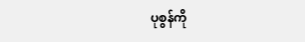ပုစွန်ကို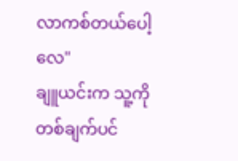လာကစ်တယ်ပေါ့လေ"
ချူယင်းက သူ့ကို တစ်ချက်ပင်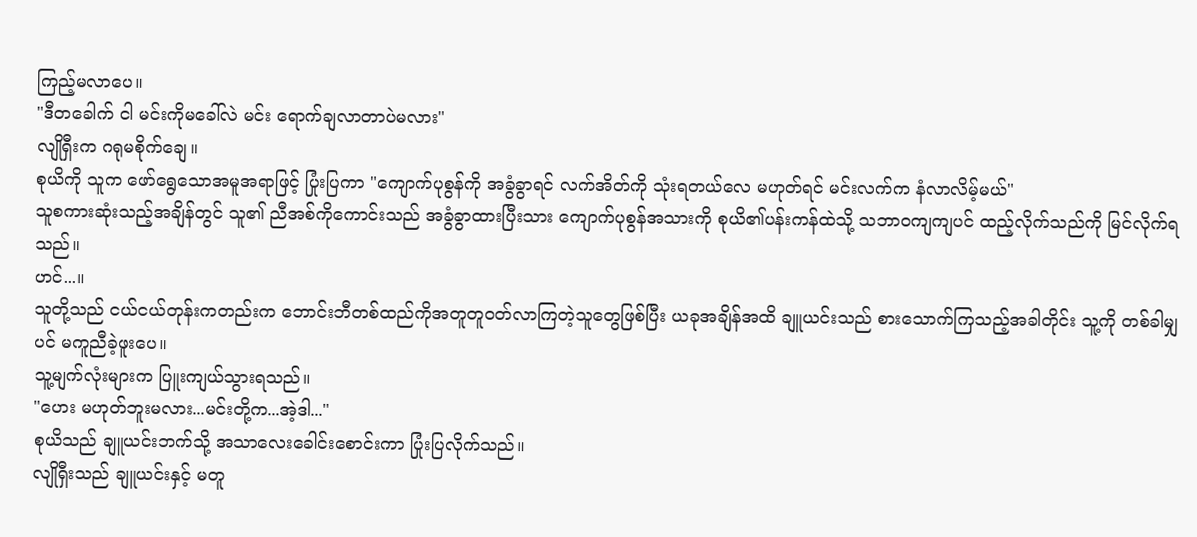ကြည့်မလာပေ။
"ဒီတခေါက် ငါ မင်းကိုမခေါ်လဲ မင်း ရောက်ချလာတာပဲမလား"
လျိုရှီးက ဂရုမစိုက်ချေ။
စုယိကို သူက ဖော်ရွေသောအမူအရာဖြင့် ပြုံးပြကာ "ကျောက်ပုစွန်ကို အခွံခွာရင် လက်အိတ်ကို သုံးရတယ်လေ မဟုတ်ရင် မင်းလက်က နံလာလိမ့်မယ်"
သူစကားဆုံးသည့်အချိန်တွင် သူ၏ ညီအစ်ကိုကောင်းသည် အခွံခွာထားပြီးသား ကျောက်ပုစွန်အသားကို စုယိ၏ပန်းကန်ထဲသို့ သဘာဝကျကျပင် ထည့်လိုက်သည်ကို မြင်လိုက်ရသည်။
ဟင်...။
သူတို့သည် ငယ်ငယ်တုန်းကတည်းက ဘောင်းဘီတစ်ထည်ကိုအတူတူ၀တ်လာကြတဲ့သူတွေဖြစ်ပြီး ယခုအချိန်အထိ ချူယင်းသည် စားသောက်ကြသည့်အခါတိုင်း သူ့ကို တစ်ခါမျှပင် မကူညီခဲ့ဖူးပေ။
သူ့မျက်လုံးများက ပြူးကျယ်သွားရသည်။
"ဟေး မဟုတ်ဘူးမလား...မင်းတို့က...အဲ့ဒါ..."
စုယိသည် ချူယင်းဘက်သို့ အသာလေးခေါင်းစောင်းကာ ပြုံးပြလိုက်သည်။
လျိုရှီးသည် ချူယင်းနှင့် မတူ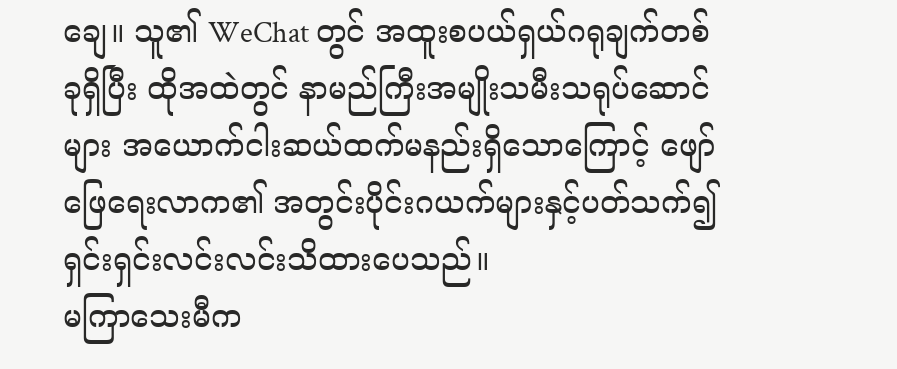ချေ။ သူ၏ WeChat တွင် အထူးစပယ်ရှယ်ဂရုချက်တစ်ခုရှိပြီး ထိုအထဲတွင် နာမည်ကြီးအမျိုးသမီးသရုပ်ဆောင်များ အယောက်ငါးဆယ်ထက်မနည်းရှိသောကြောင့် ဖျော်ဖြေရေးလာက၏ အတွင်းပိုင်းဂယက်များနှင့်ပတ်သက်၍ ရှင်းရှင်းလင်းလင်းသိထားပေသည်။
မကြာသေးမီက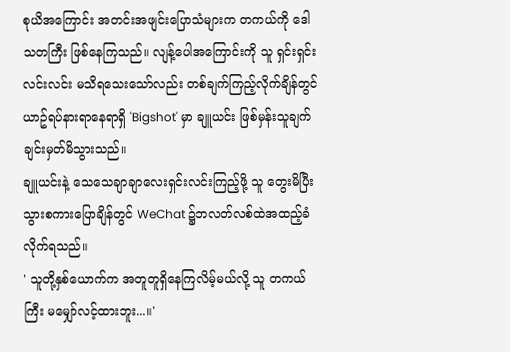စုယိအကြောင်း အတင်းအဖျင်းပြောသံများက တကယ်ကို ဒေါသတကြီး ဖြစ်နေကြသည်။ လျန့်ပေါအကြောင်းကို သူ ရှင်းရှင်းလင်းလင်း မသိရသေးသော်လည်း တစ်ချက်ကြည့်လိုက်ချိန်တွင် ယာဥ်ရပ်နားရာနေရာရှိ 'Bigshot' မှာ ချူယင်း ဖြစ်မှန်းသူချက်ချင်းမှတ်မိသွားသည်။
ချူယင်းနဲ့ သေသေချာချာလေးရှင်းလင်းကြည့်ဖို့ သူ တွေးမိပြီး သွားစကားပြောချိန်တွင် WeChat ၌ဘလတ်လစ်ထဲအထည့်ခံလိုက်ရသည်။
' သူတို့နှစ်ယောက်က အတူတူရှိနေကြလိမ့်မယ်လို့ သူ တကယ်ကြီး မမျှော်လင့်ထားဘူး...။'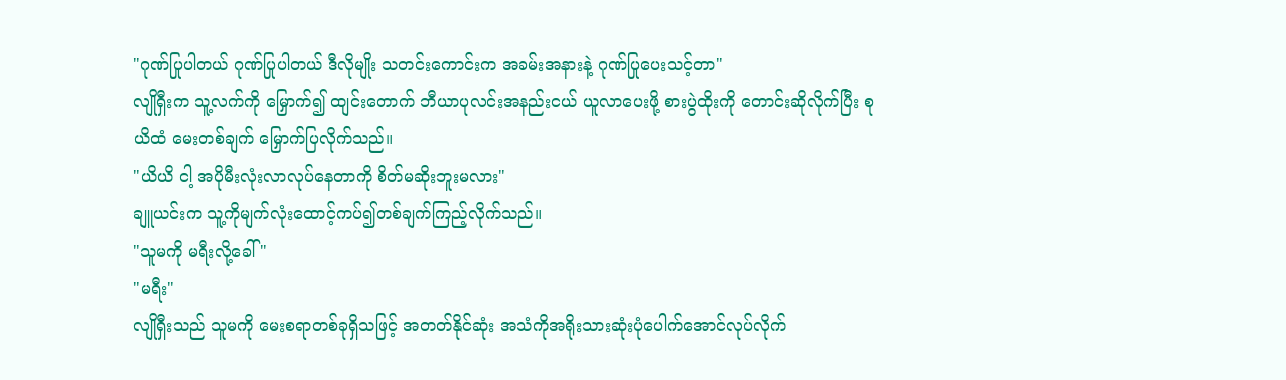"ဂုဏ်ပြုပါတယ် ဂုဏ်ပြုပါတယ် ဒီလိုမျိုး သတင်းကောင်းက အခမ်းအနားနဲ့ ဂုဏ်ပြုပေးသင့်တာ"
လျိုရှီးက သူ့လက်ကို မြှောက်၍ ထျင်းတောက် ဘီယာပုလင်းအနည်းငယ် ယူလာပေးဖို့ စားပွဲထိုးကို တောင်းဆိုလိုက်ပြီး စုယိထံ မေးတစ်ချက် မြှောက်ပြလိုက်သည်။
"ယိယိ ငါ့ အပိုမီးလုံးလာလုပ်နေတာကို စိတ်မဆိုးဘူးမလား"
ချူယင်းက သူ့ကိုမျက်လုံးထောင့်ကပ်၍တစ်ချက်ကြည့်လိုက်သည်။
"သူမကို မရီးလို့ခေါ် "
"မရီး"
လျိုရှီးသည် သူမကို မေးစရာတစ်ခုရှိသဖြင့် အတတ်နိုင်ဆုံး အသံကိုအရိုးသားဆုံးပုံပေါက်အောင်လုပ်လိုက်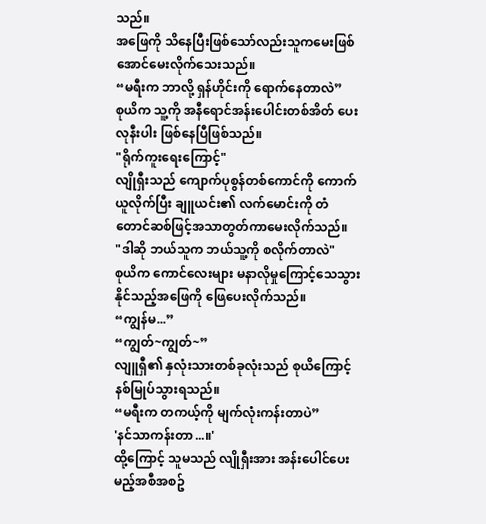သည်။
အဖြေကို သိနေပြီးဖြစ်သော်လည်းသူကမေးဖြစ်အောင်မေးလိုက်သေးသည်။
“မရီးက ဘာလို့ ရှန်ဟိုင်းကို ရောက်နေတာလဲ”
စုယိက သူ့ကို အနီရောင်အန်းပေါင်းတစ်အိတ် ပေးလုနီးပါး ဖြစ်နေပြီဖြစ်သည်။
"ရိုက်ကူးရေးကြောင့်"
လျိုရှီးသည် ကျောက်ပုစွန်တစ်ကောင်ကို ကောက်ယူလိုက်ပြီး ချူယင်း၏ လက်မောင်းကို တံတောင်ဆစ်ဖြင့်အသာတွတ်ကာမေးလိုက်သည်။
"ဒါဆို ဘယ်သူက ဘယ်သူ့ကို စလိုက်တာလဲ"
စုယိက ကောင်လေးများ မနာလိုမှုကြောင့်သေသွားနိုင်သည့်အဖြေကို ဖြေပေးလိုက်သည်။
“ကျွန်မ...”
“ကျွတ်~ကျွတ်~”
လျူရှီ၏ နှလုံးသားတစ်ခုလုံးသည် စုယိကြောင့်နစ်မြုပ်သွားရသည်။
“မရီးက တကယ့်ကို မျက်လုံးကန်းတာပဲ”
'နင်သာကန်းတာ...။'
ထို့ကြောင့် သူမသည် လျိုရှီးအား အန်းပေါင်ပေးမည့်အစီအစဥ်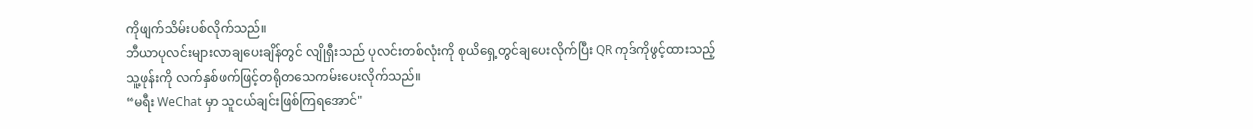ကိုဖျက်သိမ်းပစ်လိုက်သည်။
ဘီယာပုလင်းများလာချပေးချိန်တွင် လျိုရှီးသည် ပုလင်းတစ်လုံးကို စုယိရှေ့တွင်ချပေးလိုက်ပြီး QR ကုဒ်ကိုဖွင့်ထားသည့် သူ့ဖုန်းကို လက်နှစ်ဖက်ဖြင့်တရိုတသေကမ်းပေးလိုက်သည်။
“မရီး WeChat မှာ သူငယ်ချင်းဖြစ်ကြရအောင်"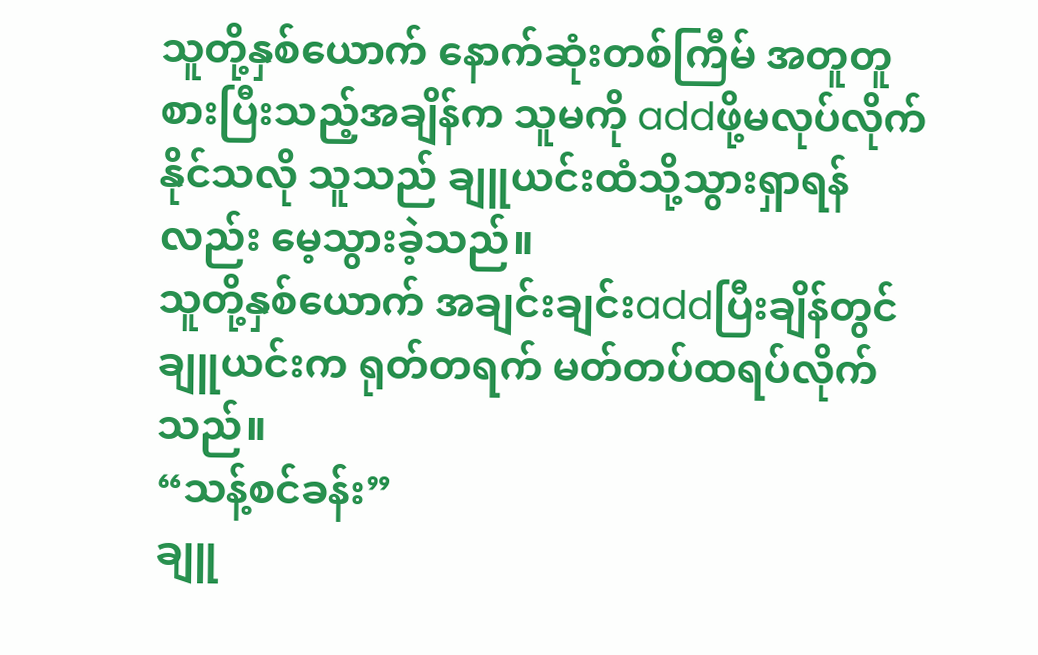သူတို့နှစ်ယောက် နောက်ဆုံးတစ်ကြီမ် အတူတူစားပြီးသည့်အချိန်က သူမကို addဖို့မလုပ်လိုက်နိုင်သလို သူသည် ချူယင်းထံသို့သွားရှာရန်လည်း မေ့သွားခဲ့သည်။
သူတို့နှစ်ယောက် အချင်းချင်းaddပြီးချိန်တွင် ချူယင်းက ရုတ်တရက် မတ်တပ်ထရပ်လိုက်သည်။
“သန့်စင်ခန်း”
ချူ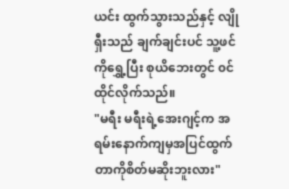ယင်း ထွက်သွားသည်နှင့် လျိုရှီးသည် ချက်ချင်းပင် သူ့ဖင်ကိုရွှေ့ပြီး စုယိဘေးတွင် ၀င်ထိုင်လိုက်သည်။
"မရီး မရီးရဲ့အေးဂျင့်က အရမ်းနောက်ကျမှအပြင်ထွက်တာကိုစိတ်မဆိုးဘူးလား"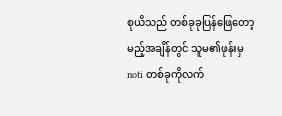စုယိသည် တစ်ခုခုပြန်ဖြေတော့မည့်အချိန်တွင် သူမ၏ဖုန်းမှ noti တစ်ခုကိုလက်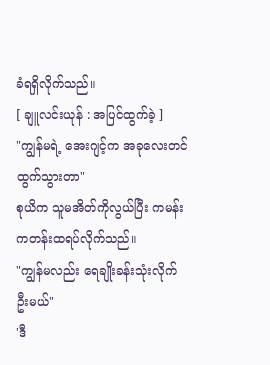ခံရရှိလိုက်သည်။
[ ချူလင်းယုန် : အပြင်ထွက်ခဲ့ ]
"ကျွန်မရဲ့ အေးဂျင့်က အခုလေးတင် ထွက်သွားတာ"
စုယိက သူမအိတ်ကိုလွယ်ပြီး ကမန်းကတန်းထရပ်လိုက်သည်။
"ကျွန်မလည်း ရေချိုးခန်းသုံးလိုက်ဦးမယ်"
'ဒီ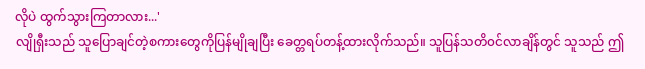လိုပဲ ထွက်သွားကြတာလား...'
လျိုရှီးသည် သူပြောချင်တဲ့စကားတွေကိုပြန်မျိုချပြီး ခေတ္တရပ်တန့်ထားလိုက်သည်။ သူပြန်သတိ၀င်လာချိန်တွင် သူသည် ဤ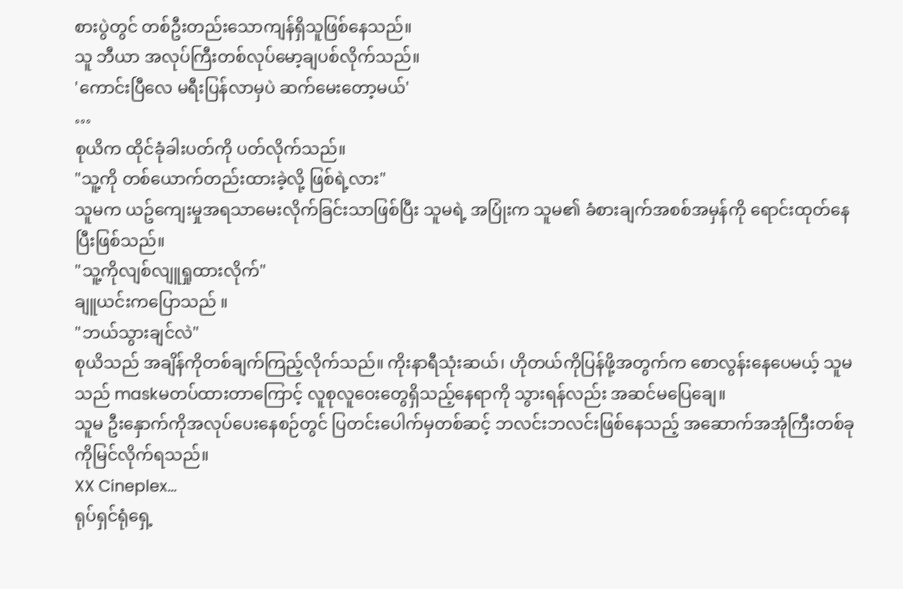စားပွဲတွင် တစ်ဦးတည်းသောကျန်ရှိသူဖြစ်နေသည်။
သူ ဘီယာ အလုပ်ကြီးတစ်လုပ်မော့ချပစ်လိုက်သည်။
'ကောင်းပြီလေ မရီးပြန်လာမှပဲ ဆက်မေးတော့မယ်'
…
စုယိက ထိုင်ခုံခါးပတ်ကို ပတ်လိုက်သည်။
"သူ့ကို တစ်ယောက်တည်းထားခဲ့လို့ ဖြစ်ရဲ့လား"
သူမက ယဥ်ကျေးမှုအရသာမေးလိုက်ခြင်းသာဖြစ်ပြီး သူမရဲ့ အပြုံးက သူမ၏ ခံစားချက်အစစ်အမှန်ကို ရောင်းထုတ်နေပြီးဖြစ်သည်။
"သူ့ကိုလျစ်လျူရှုထားလိုက်"
ချူယင်းကပြောသည် ။
"ဘယ်သွားချင်လဲ"
စုယိသည် အချိန်ကိုတစ်ချက်ကြည့်လိုက်သည်။ ကိုးနာရီသုံးဆယ်၊ ဟိုတယ်ကိုပြန်ဖို့အတွက်က စောလွန်းနေပေမယ့် သူမသည် maskမတပ်ထားတာကြောင့် လူစုလူဝေးတွေရှိသည့်နေရာကို သွားရန်လည်း အဆင်မပြေချေ။
သူမ ဦးနှောက်ကိုအလုပ်ပေးနေစဉ်တွင် ပြတင်းပေါက်မှတစ်ဆင့် ဘလင်းဘလင်းဖြစ်နေသည့် အဆောက်အအုံကြီးတစ်ခုကိုမြင်လိုက်ရသည်။
XX Cineplex...
ရုပ်ရှင်ရုံရှေ့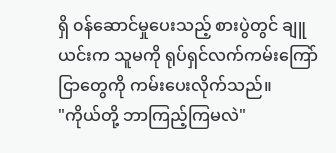ရှိ ၀န်ဆောင်မှုပေးသည့် စားပွဲတွင် ချူယင်းက သူမကို ရုပ်ရှင်လက်ကမ်းကြော်ငြာတွေကို ကမ်းပေးလိုက်သည်။
"ကိုယ်တို့ ဘာကြည့်ကြမလဲ"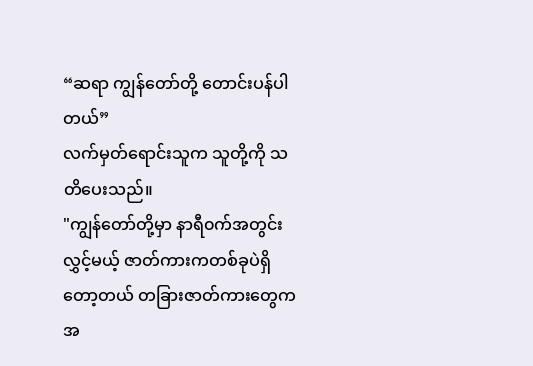“ဆရာ ကျွန်တော်တို့ တောင်းပန်ပါတယ်”
လက်မှတ်ရောင်းသူက သူတို့ကို သတိပေးသည်။
"ကျွန်တော်တို့မှာ နာရီ၀က်အတွင်းလွှင့်မယ့် ဇာတ်ကားကတစ်ခုပဲရှိတော့တယ် တခြားဇာတ်ကားတွေက အ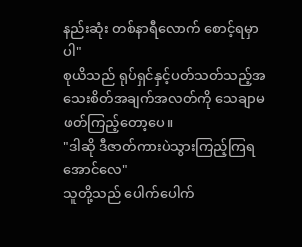နည်းဆုံး တစ်နာရီလောက် စောင့်ရမှာပါ"
စုယိသည် ရုပ်ရှင်နှင့်ပတ်သတ်သည့်အသေးစိတ်အချက်အလတ်ကို သေချာမဖတ်ကြည့်တော့ပေ။
"ဒါဆို ဒီဇာတ်ကားပဲသွားကြည့်ကြရအောင်လေ"
သူတို့သည် ပေါက်ပေါက်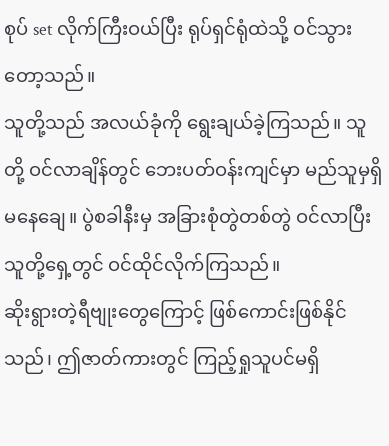စုပ် set လိုက်ကြီးဝယ်ပြီး ရုပ်ရှင်ရုံထဲသို့ ဝင်သွားတော့သည်။
သူတို့သည် အလယ်ခုံကို ရွေးချယ်ခဲ့ကြသည်။ သူတို့ ဝင်လာချိန်တွင် ဘေးပတ်ဝန်းကျင်မှာ မည်သူမှရှိမနေချေ။ ပွဲစခါနီးမှ အခြားစုံတွဲတစ်တွဲ ဝင်လာပြီး သူတို့ရှေ့တွင် ဝင်ထိုင်လိုက်ကြသည်။
ဆိုးရွားတဲ့ရီဗျုးတွေကြောင့် ဖြစ်ကောင်းဖြစ်နိုင်သည်၊ ဤဇာတ်ကားတွင် ကြည့်ရှုသူပင်မရှိ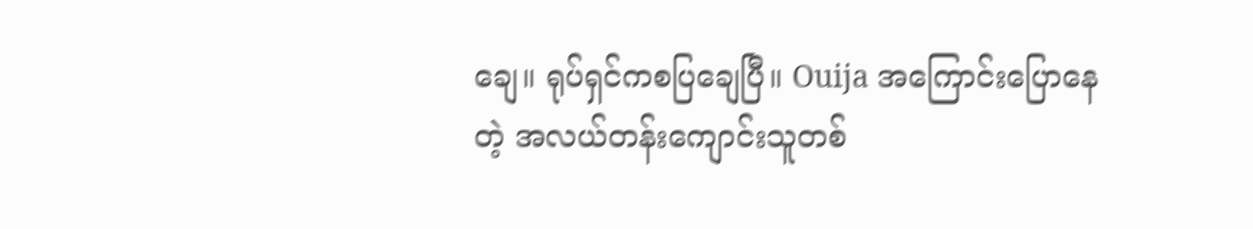ချေ။ ရုပ်ရှင်ကစပြချေပြီ။ Ouija အကြောင်းပြောနေတဲ့ အလယ်တန်းကျောင်းသူတစ်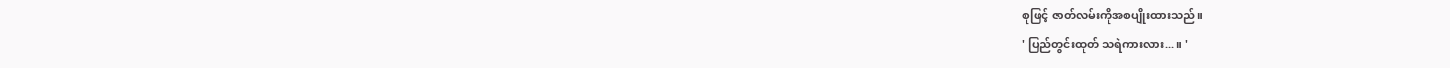စုဖြင့် ဇာတ်လမ်းကိုအစပျိုးထားသည်။
' ပြည်တွင်းထုတ် သရဲကားလား...။ '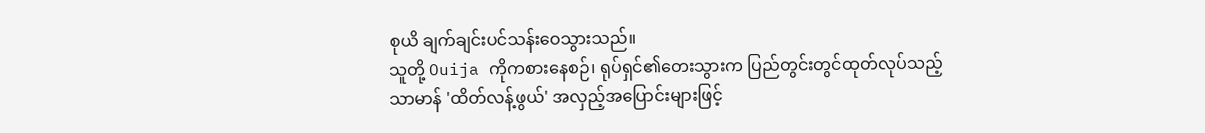စုယိ ချက်ချင်းပင်သန်းဝေသွားသည်။
သူတို့ Ouija ကိုကစားနေစဉ်၊ ရုပ်ရှင်၏တေးသွားက ပြည်တွင်းတွင်ထုတ်လုပ်သည့် သာမာန် 'ထိတ်လန့်ဖွယ်' အလှည့်အပြောင်းများဖြင့်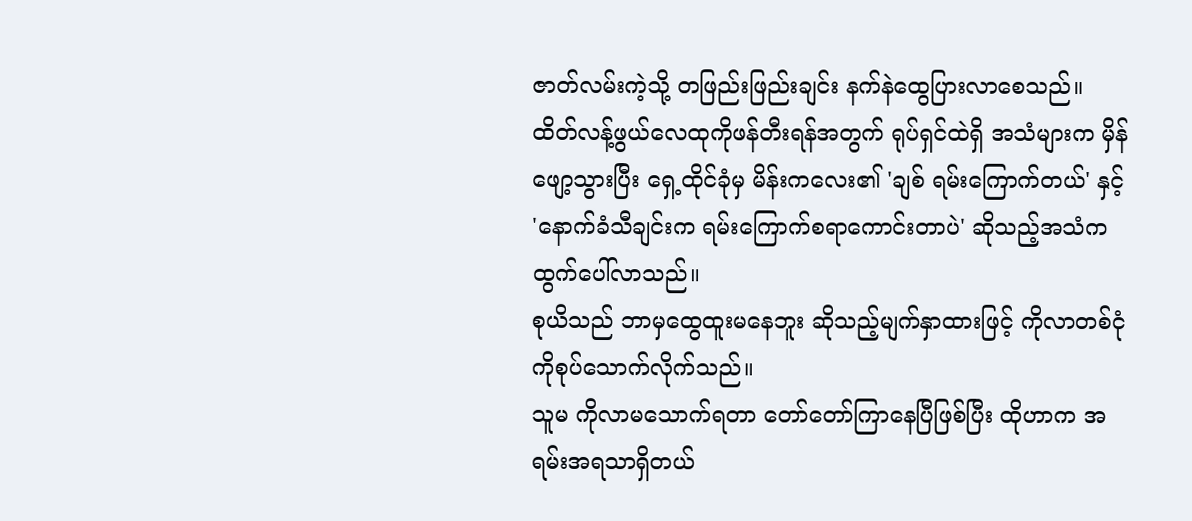ဇာတ်လမ်းကဲ့သို့ တဖြည်းဖြည်းချင်း နက်နဲထွေပြားလာစေသည်။
ထိတ်လန့်ဖွယ်လေထုကိုဖန်တီးရန်အတွက် ရုပ်ရှင်ထဲရှိ အသံများက မှိန်ဖျော့သွားပြီး ရှေ့ထိုင်ခုံမှ မိန်းကလေး၏ 'ချစ် ရမ်းကြောက်တယ်' နှင့် 'နောက်ခံသီချင်းက ရမ်းကြောက်စရာကောင်းတာပဲ' ဆိုသည့်အသံကထွက်ပေါ်လာသည်။
စုယိသည် ဘာမှထွေထူးမနေဘူး ဆိုသည့်မျက်နှာထားဖြင့် ကိုလာတစ်ငုံကိုစုပ်သောက်လိုက်သည်။
သူမ ကိုလာမသောက်ရတာ တော်တော်ကြာနေပြီဖြစ်ပြီး ထိုဟာက အရမ်းအရသာရှိတယ်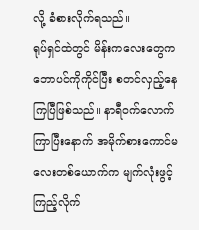လို့ ခံစားလိုက်ရသည်။
ရုပ်ရှင်ထဲတွင် မိန်းကလေးတွေက ဘောပင်ကိုကိုင်ပြီး စတင်လှည့်နေကြပြီဖြစ်သည်။ နာရီဝက်လောက်ကြာပြီးနောက် အမိုက်စားကောင်မလေးတစ်ယောက်က မျက်လုံးဖွင့်ကြည့်လိုက်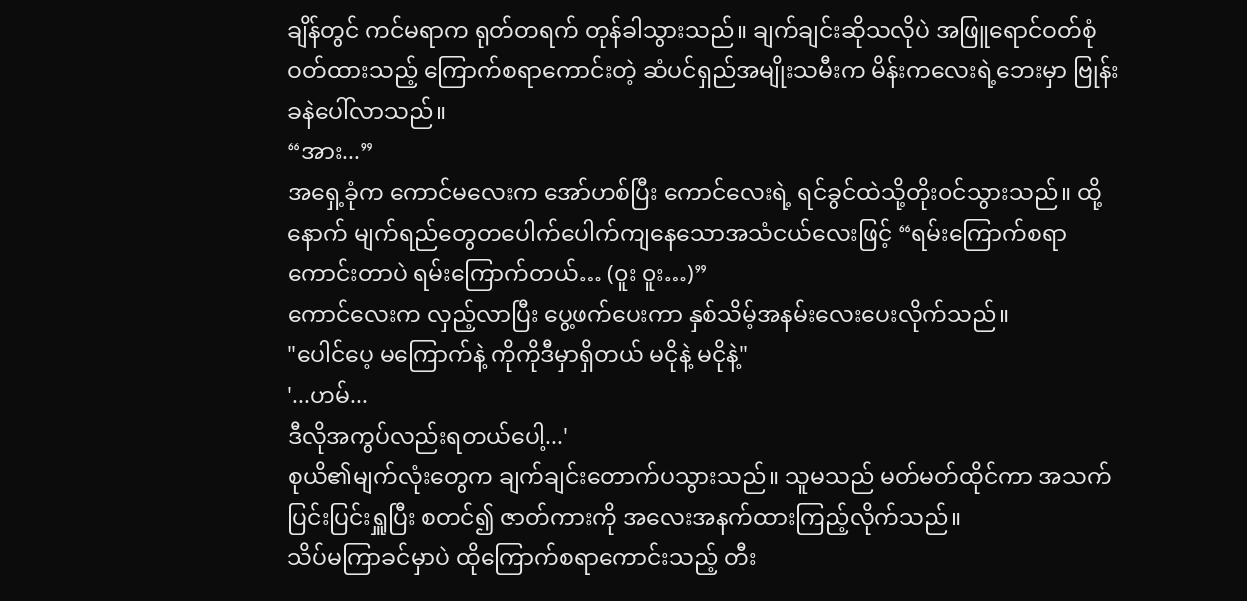ချိန်တွင် ကင်မရာက ရုတ်တရက် တုန်ခါသွားသည်။ ချက်ချင်းဆိုသလိုပဲ အဖြူရောင်ဝတ်စုံဝတ်ထားသည့် ကြောက်စရာကောင်းတဲ့ ဆံပင်ရှည်အမျိုးသမီးက မိန်းကလေးရဲ့ဘေးမှာ ဗြုန်းခနဲပေါ်လာသည်။
“အား...”
အရှေ့ခုံက ကောင်မလေးက အော်ဟစ်ပြီး ကောင်လေးရဲ့ ရင်ခွင်ထဲသို့တိုး၀င်သွားသည်။ ထို့နောက် မျက်ရည်တွေတပေါက်ပေါက်ကျနေသောအသံငယ်လေးဖြင့် “ရမ်းကြောက်စရာကောင်းတာပဲ ရမ်းကြောက်တယ်… (၀ူး ၀ူး…)”
ကောင်လေးက လှည့်လာပြီး ပွေ့ဖက်ပေးကာ နှစ်သိမ့်အနမ်းလေးပေးလိုက်သည်။
"ပေါင်ပေ့ မကြောက်နဲ့ ကိုကိုဒီမှာရှိတယ် မငိုနဲ့ မငိုနဲ့"
'...ဟမ်...
ဒီလိုအကွပ်လည်းရတယ်ပေါ့...'
စုယိ၏မျက်လုံးတွေက ချက်ချင်းတောက်ပသွားသည်။ သူမသည် မတ်မတ်ထိုင်ကာ အသက်ပြင်းပြင်းရှူပြီး စတင်၍ ဇာတ်ကားကို အလေးအနက်ထားကြည့်လိုက်သည်။
သိပ်မကြာခင်မှာပဲ ထိုကြောက်စရာကောင်းသည့် တီး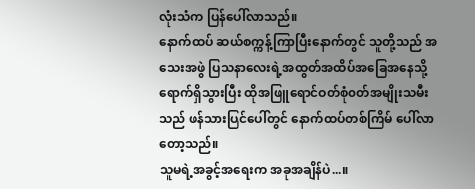လုံးသံက ပြန်ပေါ်လာသည်။
နောက်ထပ် ဆယ်စက္ကန့်ကြာပြီးနောက်တွင် သူတို့သည် အသေးအဖွဲ ပြသနာလေးရဲ့အထွတ်အထိပ်အခြေအနေသို့ ရောက်ရှိသွားပြီး ထိုအဖြူရောင်ဝတ်စုံ၀တ်အမျိုးသမီးသည် ဖန်သားပြင်ပေါ်တွင် နောက်ထပ်တစ်ကြိမ် ပေါ်လာတော့သည်။
သူမရဲ့အခွင့်အရေးက အခုအချိန်ပဲ...။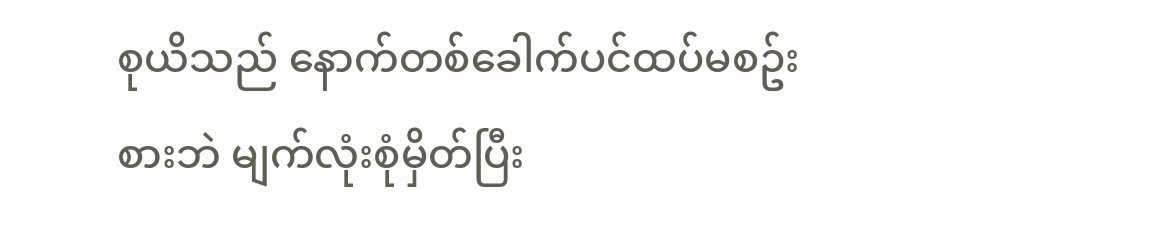စုယိသည် နောက်တစ်ခေါက်ပင်ထပ်မစဥ်းစားဘဲ မျက်လုံးစုံမှိတ်ပြီး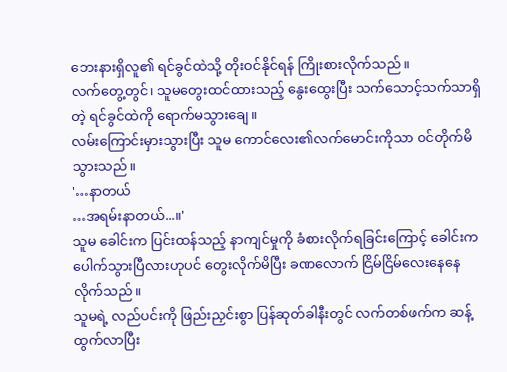ဘေးနားရှိလူ၏ ရင်ခွင်ထဲသို့ တိုးဝင်နိုင်ရန် ကြိုးစားလိုက်သည်။
လက်တွေ့တွင်၊ သူမတွေးထင်ထားသည့် နွေးထွေးပြီး သက်သောင့်သက်သာရှိတဲ့ ရင်ခွင်ထဲကို ရောက်မသွားချေ။
လမ်းကြောင်းမှားသွားပြီး သူမ ကောင်လေး၏လက်မောင်းကိုသာ ၀င်တိုက်မိသွားသည်။
'…နာတယ်
…အရမ်းနာတယ်...။'
သူမ ခေါင်းက ပြင်းထန်သည့် နာကျင်မှုကို ခံစားလိုက်ရခြင်းကြောင့် ခေါင်းကပေါက်သွားပြီလားဟုပင် တွေးလိုက်မိပြီး ခဏလောက် ငြိမ်ငြိမ်လေးနေနေလိုက်သည်။
သူမရဲ့ လည်ပင်းကို ဖြည်းညှင်းစွာ ပြန်ဆုတ်ခါနီးတွင် လက်တစ်ဖက်က ဆန့်ထွက်လာပြီး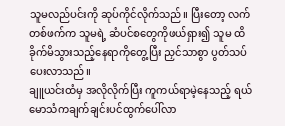သူမလည်ပင်းကို ဆုပ်ကိုင်လိုက်သည်။ ပြီးတော့ လက်တစ်ဖက်က သူမရဲ့ ဆံပင်စတွေကိုဖယ်ရှား၍ သူမ ထိခိုက်မိသွားသည့်နေရာကိုတွေ့ပြီး ညှင်သာစွာ ပွတ်သပ်ပေးလာသည်။
ချူယင်းထံမှ အလိုလိုက်ပြီး ကူကယ်ရာမဲ့နေသည့် ရယ်မောသံကချက်ချင်းပင်ထွက်ပေါ်လာ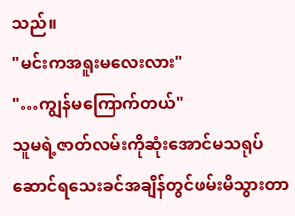သည်။
"မင်းကအရူးမလေးလား"
"…ကျွန်မကြောက်တယ်"
သူမရဲ့ဇာတ်လမ်းကိုဆုံးအောင်မသရုပ်ဆောင်ရသေးခင်အချိန်တွင်ဖမ်းမိသွားတာ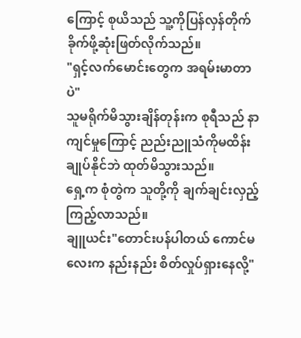ကြောင့် စုယိသည် သူ့ကိုပြန်လှန်တိုက်ခိုက်ဖို့ဆုံးဖြတ်လိုက်သည်။
"ရှင့်လက်မောင်းတွေက အရမ်းမာတာပဲ"
သူမရိုက်မိသွားချိန်တုန်းက စုရီသည် နာကျင်မှုကြောင့် ညည်းညူသံကိုမထိန်းချုပ်နိုင်ဘဲ ထုတ်မိသွားသည်။
ရှေ့က စုံတွဲက သူတို့ကို ချက်ချင်းလှည့်ကြည့်လာသည်။
ချူယင်း"တောင်းပန်ပါတယ် ကောင်မလေးက နည်းနည်း စိတ်လှုပ်ရှားနေလို့"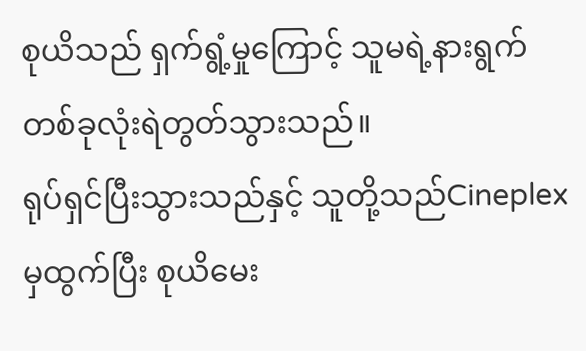စုယိသည် ရှက်ရွံ့မှုကြောင့် သူမရဲ့နားရွက်တစ်ခုလုံးရဲတွတ်သွားသည်။
ရုပ်ရှင်ပြီးသွားသည်နှင့် သူတို့သည်Cineplex မှထွက်ပြီး စုယိမေး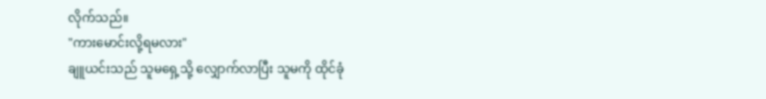လိုက်သည်။
"ကားမောင်းလို့ရမလား"
ချူယင်းသည် သူမရှေ့သို့ လျှောက်လာပြီး သူမကို ထိုင်ခုံ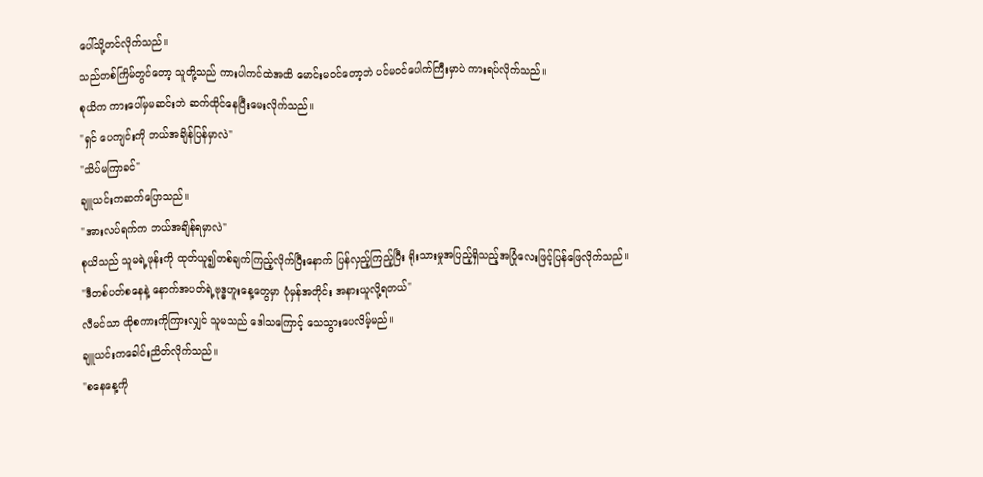ပေါ်သို့တင်လိုက်သည်။
သည်တစ်ကြိမ်တွင်တော့ သူတို့သည် ကားပါကင်ထဲအထိ မောင်းမ၀င်တော့ဘဲ ပင်မဝင်ပေါက်ကြီးမှာပဲ ကားရပ်လိုက်သည်။
စုယိက ကားပေါ်မှမဆင်းဘဲ ဆက်ထိုင်နေပြီးမေးလိုက်သည်။
"ရှင် ပေကျင်းကို ဘယ်အချိန်ပြန်မှာလဲ"
"သိပ်မကြာခင်"
ချူယင်းကဆက်ပြောသည်။
"အားလပ်ရက်က ဘယ်အချိန်ရမှာလဲ"
စုယိသည် သူမရဲ့ဖုန်းကို ထုတ်ယူ၍တစ်ချက်ကြည့်လိုက်ပြီးနောက် ပြန်လှည့်ကြည့်ပြီး ရိုးသားမှုအပြည့်ရှိသည့်အပြုံလေးဖြင့်ပြန်ဖြေလိုက်သည်။
"ဒီတစ်ပတ်စနေနဲ့ နောက်အပတ်ရဲ့ဗုဒ္ဓဟူးနေ့တွေမှာ ပုံမှန်အတိုင်း အနားယူလို့ရတယ်"
လီမင်သာ ထိုစကားကိုကြားလျှင် သူမသည် ဒေါသကြောင့် သေသွားပေလိမ့်မည်။
ချူယင်းကခေါင်းညိတ်လိုက်သည်။
"စနေနေ့ကို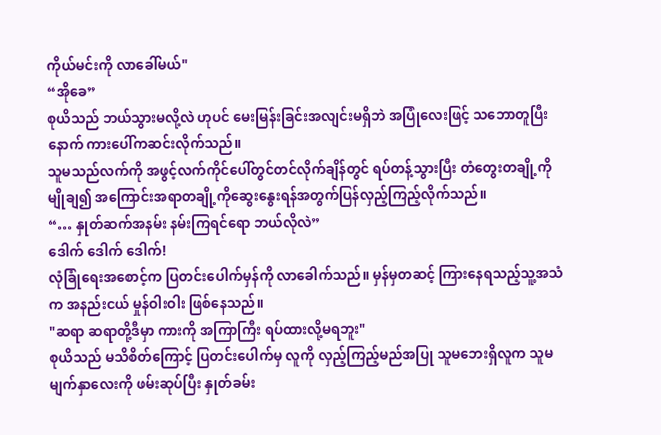ကိုယ်မင်းကို လာခေါ်မယ်"
“အိုခေ”
စုယိသည် ဘယ်သွားမလို့လဲ ဟုပင် မေးမြန်းခြင်းအလျင်းမရှိဘဲ အပြုံလေးဖြင့် သဘောတူပြီးနောက် ကားပေါ်ကဆင်းလိုက်သည်။
သူမသည်လက်ကို အဖွင့်လက်ကိုင်ပေါ်တွင်တင်လိုက်ချိန်တွင် ရပ်တန့်သွားပြီး တံတွေးတချို့ကို မျိုချ၍ အကြောင်းအရာတချို့ကိုဆွေးနွေးရန်အတွက်ပြန်လှည့်ကြည့်လိုက်သည်။
“… နှုတ်ဆက်အနမ်း နမ်းကြရင်ရော ဘယ်လိုလဲ”
ဒေါက် ဒေါက် ဒေါက်!
လုံခြုံရေးအစောင့်က ပြတင်းပေါက်မှန်ကို လာခေါက်သည်။ မှန်မှတဆင့် ကြားနေရသည့်သူ့အသံက အနည်းငယ် မှုန်ဝါးဝါး ဖြစ်နေသည်။
"ဆရာ ဆရာတို့ဒီမှာ ကားကို အကြာကြီး ရပ်ထားလို့မရဘူး"
စုယိသည် မသိစိတ်ကြောင့် ပြတင်းပေါက်မှ လူကို လှည့်ကြည့်မည်အပြု သူမဘေးရှိလူက သူမမျက်နှာလေးကို ဖမ်းဆုပ်ပြီး နှုတ်ခမ်း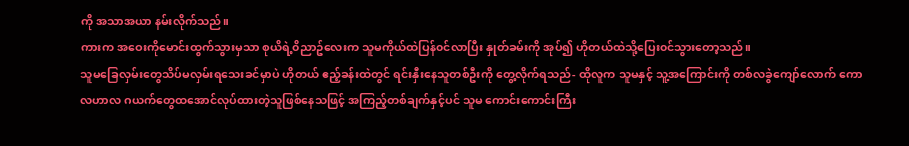ကို အသာအယာ နမ်းလိုက်သည်။
ကားက အဝေးကိုမောင်းထွက်သွားမှသာ စုယိရဲ့၀ိညာဥ်လေးက သူမကိုယ်ထဲပြန်၀င်လာပြီး နှုတ်ခမ်းကို အုပ်၍ ဟိုတယ်ထဲသို့ပြေး၀င်သွားတော့သည်။
သူမခြေလှမ်းတွေသိပ်မလှမ်းရသေးခင်မှာပဲ ဟိုတယ် ဧည့်ခန်းထဲတွင် ရင်းနှီးနေသူတစ်ဦးကို တွေ့လိုက်ရသည်- ထိုလူက သူမနှင့် သူ့အကြောင်းကို တစ်လခွဲကျော်လောက် ကောလဟာလ ဂယက်တွေထအောင်လုပ်ထားတဲ့သူဖြစ်နေသဖြင့် အကြည့်တစ်ချက်နှင့်ပင် သူမ ကောင်းကောင်းကြီး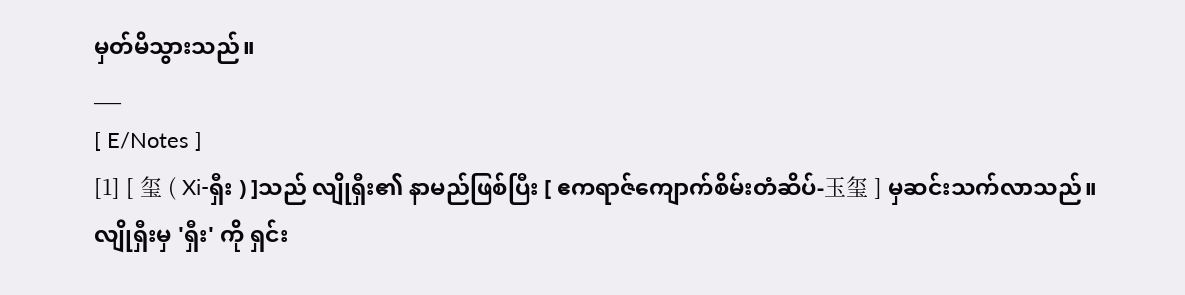မှတ်မိသွားသည်။
___
[ E/Notes ]
[1] [ 玺 ( Xi-ရှီး ) ]သည် လျိုရှီး၏ နာမည်ဖြစ်ပြီး [ ဧကရာဇ်ကျောက်စိမ်းတံဆိပ်-玉玺 ] မှဆင်းသက်လာသည်။
လျိုရှီးမှ 'ရှီး' ကို ရှင်း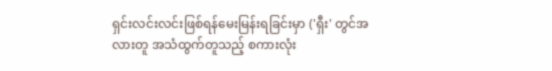ရှင်းလင်းလင်းဖြစ်ရန်မေးမြန်းရခြင်းမှာ ('ရှီး' တွင်အလားတူ အသံထွက်တူသည့် စကားလုံး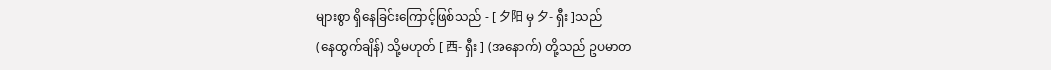များစွာ ရှိနေခြင်းကြောင့်ဖြစ်သည် - [ 夕阳 မှ 夕- ရှီး ]သည်
(နေထွက်ချိန်) သို့မဟုတ် [ 西- ရှီး ] (အနောက်) တို့သည် ဥပမာတ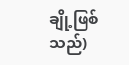ချို့ဖြစ်သည်)